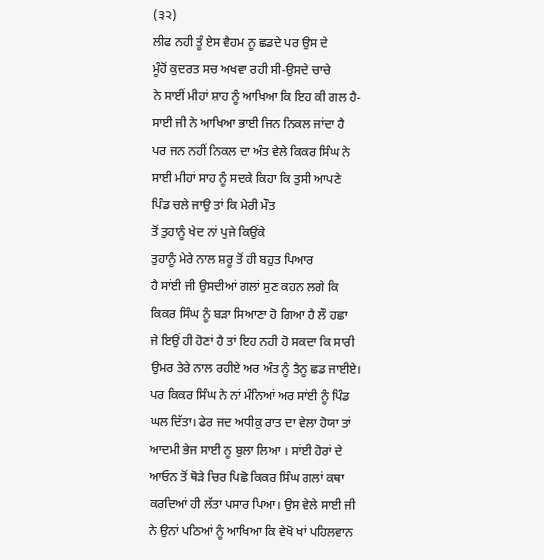(੩੨)
ਲੀਫ ਨਹੀ ਤੂੰ ਏਸ ਵੈਹਮ ਨੂ ਛਡਦੇ ਪਰ ਉਸ ਦੇ
ਮੂੰਹੋਂ ਕੁਦਰਤ ਸਚ ਅਖਵਾ ਰਹੀ ਸੀ-ਉਸਦੇ ਚਾਚੇ
ਨੇ ਸਾਈਂ ਮੀਹਾਂ ਸ਼ਾਹ ਨੂੰ ਆਖਿਆ ਕਿ ਇਹ ਕੀ ਗਲ ਹੈ-
ਸਾਈ ਜੀ ਨੇ ਆਖਿਆ ਭਾਈ ਜਿਨ ਨਿਕਲ ਜਾਂਦਾ ਹੈ
ਪਰ ਜਨ ਨਹੀਂ ਨਿਕਲ ਦਾ ਅੰਤ ਵੇਲੇ ਕਿਕਰ ਸਿੰਘ ਨੇ
ਸਾਈ ਮੀਹਾਂ ਸਾਹ ਨੂੰ ਸਦਕੇ ਕਿਹਾ ਕਿ ਤੁਸੀ ਆਪਣੇ
ਪਿੰਡ ਚਲੇ ਜਾਉ ਤਾਂ ਕਿ ਮੇਰੀ ਮੌਤ
ਤੋਂ ਤੁਹਾਨੂੰ ਖੇਦ ਨਾਂ ਪੁਜੇ ਕਿਉਂਕੇ
ਤੁਹਾਨੂੰ ਮੇਰੇ ਨਾਲ ਸ਼ਰੂ ਤੋਂ ਹੀ ਬਹੁਤ ਪਿਆਰ
ਹੈ ਸਾਂਈ ਜੀ ਉਸਦੀਆਂ ਗਲਾਂ ਸੁਣ ਕਹਨ ਲਗੇ ਕਿ
ਕਿਕਰ ਸਿੰਘ ਨੂੰ ਬੜਾ ਸਿਆਣਾ ਹੋ ਗਿਆ ਹੈ ਲੌ ਹਛਾ
ਜੇ ਇਉਂ ਹੀ ਹੋਣਾਂ ਹੈ ਤਾਂ ਇਹ ਨਹੀ ਹੋ ਸਕਦਾ ਕਿ ਸਾਰੀ
ਉਮਰ ਤੇਰੇ ਨਾਲ ਰਹੀਏ ਅਰ ਅੰਤ ਨੂੰ ਤੈਨੂ ਛਡ ਜਾਈਏ।
ਪਰ ਕਿਕਰ ਸਿੰਘ ਨੇ ਨਾਂ ਮੰਨਿਆਂ ਅਰ ਸਾਂਈ ਨੂੰ ਪਿੰਡ
ਘਲ ਦਿੱਤਾ। ਫੇਰ ਜਦ ਅਧੀਕੁ ਰਾਤ ਦਾ ਵੇਲਾ ਹੋਯਾ ਤਾਂ
ਆਦਮੀ ਭੇਜ ਸਾਈ ਨੂ ਬੁਲਾ ਲਿਆ । ਸਾਂਈ ਹੋਰਾਂ ਦੇ
ਆਓਨ ਤੋਂ ਥੋੜੇ ਚਿਰ ਪਿਛੋ ਕਿਕਰ ਸਿੰਘ ਗਲਾਂ ਕਥਾ
ਕਰਦਿਆਂ ਹੀ ਲੱਤਾ ਪਸਾਰ ਪਿਆ। ਉਸ ਵੇਲੇ ਸਾਈ ਜੀ
ਨੇ ਉਨਾਂ ਪਠਿਆਂ ਨੂੰ ਆਖਿਆ ਕਿ ਵੇਖੋ ਖਾਂ ਪਹਿਲਵਾਨ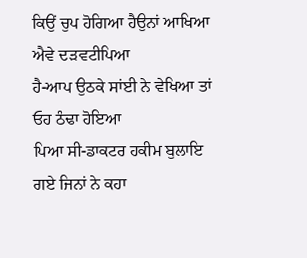ਕਿਉਂ ਚੁਪ ਹੋਗਿਆ ਹੈਉਨਾਂ ਆਖਿਆ ਐਵੇ ਦੜਵਟੀਪਿਆ
ਹੈ-ਆਪ ਉਠਕੇ ਸਾਂਈ ਨੇ ਵੇਖਿਆ ਤਾਂ ਓਹ ਠੰਢਾ ਹੋਇਆ
ਪਿਆ ਸੀ-ਡਾਕਟਰ ਹਕੀਮ ਬੁਲਾਇ ਗਏ ਜਿਨਾਂ ਨੇ ਕਹਾ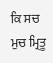ਕਿ ਸਚ ਮੁਚ ਮ੍ਰਿਤੂ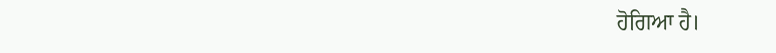ਹੋਗਿਆ ਹੈ।